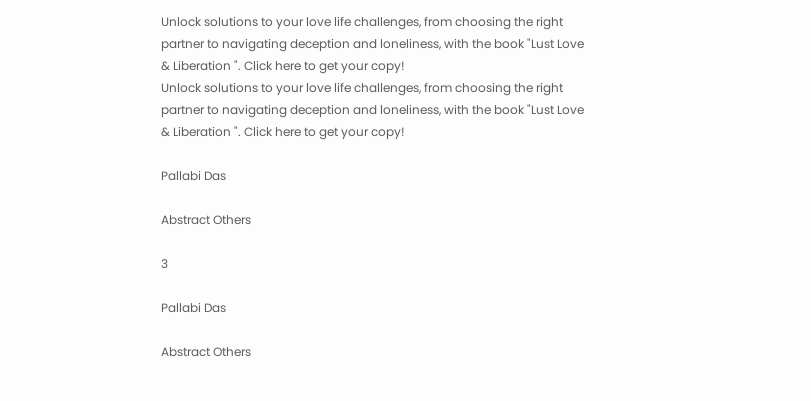Unlock solutions to your love life challenges, from choosing the right partner to navigating deception and loneliness, with the book "Lust Love & Liberation ". Click here to get your copy!
Unlock solutions to your love life challenges, from choosing the right partner to navigating deception and loneliness, with the book "Lust Love & Liberation ". Click here to get your copy!

Pallabi Das

Abstract Others

3

Pallabi Das

Abstract Others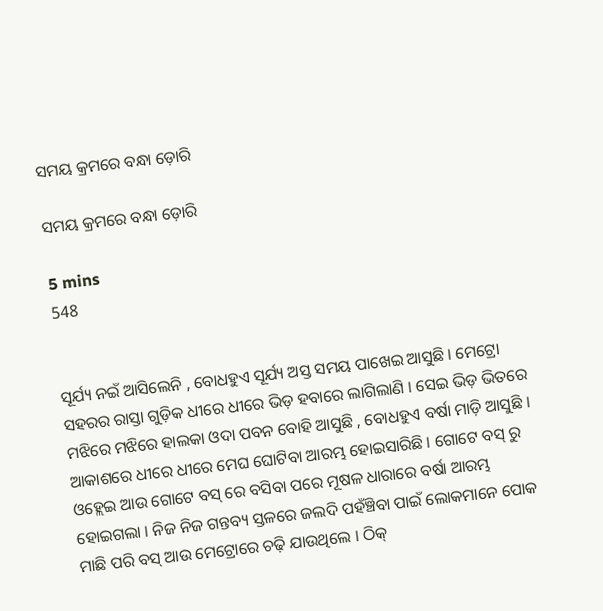ସମୟ କ୍ରମରେ ବନ୍ଧା ଡ଼ୋରି

ସମୟ କ୍ରମରେ ବନ୍ଧା ଡ଼ୋରି

5 mins
548


ସୂର୍ଯ୍ୟ ନଇଁ ଆସିଲେନି , ବୋଧହୁଏ ସୂର୍ଯ୍ୟ ଅସ୍ତ ସମୟ ପାଖେଇ ଆସୁଛି । ମେଟ୍ରୋ ସହରର ରାସ୍ତା ଗୁଡ଼ିକ ଧୀରେ ଧୀରେ ଭିଡ଼ ହବାରେ ଲାଗିଲାଣି । ସେଇ ଭିଡ଼ ଭିତରେ ମଝିରେ ମଝିରେ ହାଲକା ଓଦା ପବନ ବୋହି ଆସୁଛି , ବୋଧହୁଏ ବର୍ଷା ମାଡ଼ି ଆସୁଛି । ଆକାଶରେ ଧୀରେ ଧୀରେ ମେଘ ଘୋଟିବା ଆରମ୍ଭ ହୋଇସାରିଛି । ଗୋଟେ ବସ୍ ରୁ ଓହ୍ଲେଇ ଆଉ ଗୋଟେ ବସ୍ ରେ ବସିବା ପରେ ମୂଷଳ ଧାରାରେ ବର୍ଷା ଆରମ୍ଭ ହୋଇଗଲା । ନିଜ ନିଜ ଗନ୍ତବ୍ୟ ସ୍ତଳରେ ଜଲଦି ପହଁଞ୍ଚିବା ପାଇଁ ଲୋକମାନେ ପୋକ ମାଛି ପରି ବସ୍ ଆଉ ମେଟ୍ରୋରେ ଚଢ଼ି ଯାଉଥିଲେ । ଠିକ୍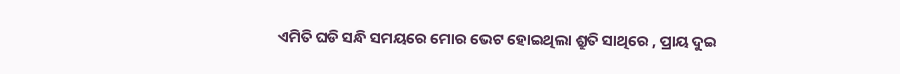ଏମିତି ଘଡି ସନ୍ଧି ସମୟରେ ମୋର ଭେଟ ହୋଇଥିଲା ଶ୍ରୁତି ସାଥିରେ , ପ୍ରାୟ ଦୁଇ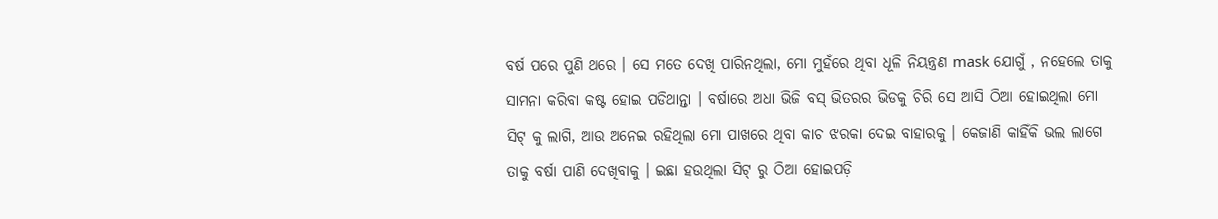ବର୍ଷ ପରେ ପୁଣି ଥରେ । ସେ ମତେ ଦେଖି ପାରିନଥିଲା, ମୋ ମୁହଁରେ ଥିବା ଧୂଳି ନିୟନ୍ତ୍ରଣ mask ଯୋଗୁଁ , ନହେଲେ ତାକୁ ସାମନା କରିବା କଷ୍ଟ ହୋଇ ପଡିଥାନ୍ତା । ବର୍ଷାରେ ଅଧା ଭିଜି ବସ୍ ଭିତରର ଭିଡକୁ ଚିରି ସେ ଆସି ଠିଆ ହୋଇଥିଲା ମୋ ସିଟ୍ କୁ ଲାଗି, ଆଉ ଅନେଇ ରହିଥିଲା ମୋ ପାଖରେ ଥିବା କାଚ ଝରକା ଦେଇ ବାହାରକୁ । କେଜାଣି କାହିଁକି ଭଲ ଲାଗେ ତାକୁ ବର୍ଷା ପାଣି ଦେଖିବାକୁ । ଇଛା ହଉଥିଲା ସିଟ୍ ରୁ ଠିଆ ହୋଇପଡ଼ି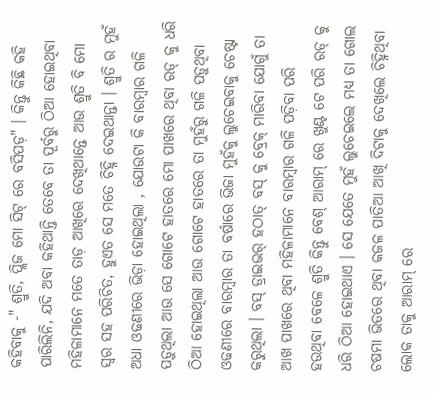କହିବାକୁ -" ଶ୍ରୁତି, ପ୍ଲିଜ ମୋ ସିଟ୍ ରେ ବସିପଡ଼" । କିନ୍ତୁ କିଛି କହି ପାରିଲିନି, ଯଦି ଅବା କହିଥାନ୍ତି ତେବେ ତା ପୂର୍ବରୁ ଠିଆ ହୋଇଥିବା ମହିଳାମାନେ ମତେ ତାଡ଼ ଆଖିରେ ଦେଖିଥାନ୍ତେ ଆଉ ଶ୍ରୁତି ବି ମୋ ସ୍ଵର ସହ ପରିଚିତ, ହୁଏତ ସେ ମତେ ଚିହ୍ନି ଦେଇଥାନ୍ତା । ଶ୍ରୁତି ର ମୁହଁ ଅଧା ଓଢଣୀରେ ଭିଡ଼ା ହୋଇଥିଲା , ଯୋଉଟା କି ବାରମ୍ବାର ଗଳି ପଡ଼ୁଥିଲା ଆଉ ସେ ଗୋଟେ ହାତରେ ମୋ ପାଖରେ ଥିବା ରଡ୍ କୁ ଧରି ଠିଆ ହୋଇଥିଲା ଆଉ ଗୋଟେ ହାତରେ ତା ମୁହଁରୁ ଗଳି ପଡ଼ୁଥିବା ଓଢଣୀରେ ବାରମ୍ବାର ତା ବର୍ଷାରେ ଭିଜା ମୁହଁକୁ ଲୁଚେଇବାକୁ ଚେଷ୍ଟା କରୁଥିଲା । ବସ୍ ଡ୍ରାଇଭର୍ ହଠାତ୍ ବସ୍ କୁ ବ୍ରେକ୍ ମାରିବା ଯୋଗୁଁ ତା ଆଖ ପାଖରେ ଥିବା ମହିଳାମାନେ ବାରମ୍ବାର ଗଳି ପଡ଼ିବା ପରି ହଉଥିବା ବେଳେ ଶ୍ରୁତି କିନ୍ତୁ ବେଶ୍ ଆରାମ୍ ରେ ଖୁଣ୍ଟ ଟେ ପରି ରଡ୍ କୁ ଧରି ଠିଆ ହୋଇଥାଏ । ସେ ଯେତେ ମୁହଁ ଲୁଚେଇଲେ ମଧ୍ୟ ତା ଗୋଲ ଚଷମା ଭିତରେ ଥିବା କଜଳ ପାତିଆ ଆଖି ଦିଟାକୁ ଦେଖିଲେ ଚିହ୍ନିଥିବା ଲୋକ ତାକୁ ଆରାମ୍ ରେ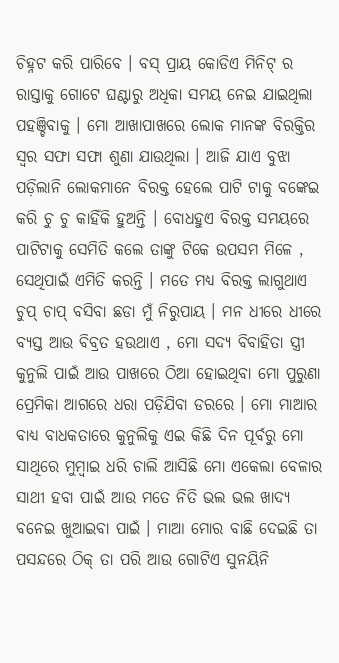ଚିହ୍ନଟ କରି ପାରିବେ । ବସ୍ ପ୍ରାୟ କୋଡିଏ ମିନିଟ୍ ର ରାସ୍ତାକୁ ଗୋଟେ ଘଣ୍ଟାରୁ ଅଧିକା ସମୟ ନେଇ ଯାଇଥିଲା ପହଞ୍ଚିବାକୁ । ମୋ ଆଖାପାଖରେ ଲୋକ ମାନଙ୍କ ବିରକ୍ତିର ସ୍ଵର ସଫା ସଫା ଶୁଣା ଯାଉଥିଲା । ଆଜି ଯାଏ ବୁଝା ପଡ଼ିଲାନି ଲୋକମାନେ ବିରକ୍ତ ହେଲେ ପାଟି ଟାକୁ ବଙ୍କେଇ କରି ଚୁ ଚୁ କାହିଁକି ହୁଅନ୍ତି । ବୋଧହୁଏ ବିରକ୍ତ ସମୟରେ ପାଟିଟାକୁ ସେମିତି କଲେ ତାଙ୍କୁ ଟିକେ ଉପସମ ମିଳେ , ସେଥିପାଇଁ ଏମିତି କରନ୍ତି । ମତେ ମଧ୍ୟ ବିରକ୍ତ ଲାଗୁଥାଏ ଚୁପ୍ ଚାପ୍ ବସିବା ଛଡା ମୁଁ ନିରୁପାୟ । ମନ ଧୀରେ ଧୀରେ ବ୍ୟସ୍ତ ଆଉ ବିବ୍ରତ ହଉଥାଏ , ମୋ ସଦ୍ୟ ବିବାହିତା ସ୍ତ୍ରୀ କୁନୁଲି ପାଇଁ ଆଉ ପାଖରେ ଠିଆ ହୋଇଥିବା ମୋ ପୁରୁଣା ପ୍ରେମିକା ଆଗରେ ଧରା ପଡ଼ିଯିବା ଡରରେ । ମୋ ମାଆର ବାଧ୍ୟ ବାଧକତାରେ କୁନୁଲିକୁ ଏଇ କିଛି ଦିନ ପୂର୍ବରୁ ମୋ ସାଥିରେ ମୁମ୍ବାଇ ଧରି ଚାଲି ଆସିଛି ମୋ ଏକେଲା ବେଳାର ସାଥୀ ହବା ପାଇଁ ଆଉ ମତେ ନିତି ଭଲ ଭଲ ଖାଦ୍ୟ ବନେଇ ଖୁଆଇବା ପାଇଁ । ମାଆ ମୋର ବାଛି ଦେଇଛି ତା ପସନ୍ଦରେ ଠିକ୍ ତା ପରି ଆଉ ଗୋଟିଏ ସୁନୟିନି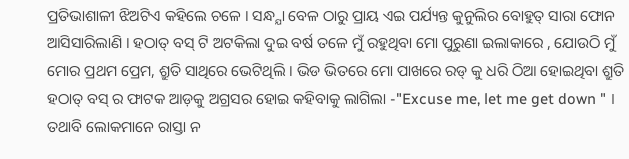ପ୍ରତିଭାଶାଳୀ ଝିଅଟିଏ କହିଲେ ଚଳେ । ସନ୍ଧ୍ଯା ବେଳ ଠାରୁ ପ୍ରାୟ ଏଇ ପର୍ଯ୍ୟନ୍ତ କୁନୁଲିର ବୋହୁତ୍ ସାରା ଫୋନ ଆସିସାରିଲାଣି । ହଠାତ୍ ବସ୍ ଟି ଅଟକିଲା ଦୁଇ ବର୍ଷ ତଳେ ମୁଁ ରହୁଥିବା ମୋ ପୁରୁଣା ଇଲାକାରେ , ଯୋଉଠି ମୁଁ ମୋର ପ୍ରଥମ ପ୍ରେମ, ଶ୍ରୁତି ସାଥିରେ ଭେଟିଥିଲି । ଭିଡ ଭିତରେ ମୋ ପାଖରେ ରଡ୍ କୁ ଧରି ଠିଆ ହୋଇଥିବା ଶ୍ରୁତି ହଠାତ୍ ବସ୍ ର ଫାଟକ ଆଡ଼କୁ ଅଗ୍ରସର ହୋଇ କହିବାକୁ ଲାଗିଲା -"Excuse me, let me get down " । ତଥାବି ଲୋକମାନେ ରାସ୍ତା ନ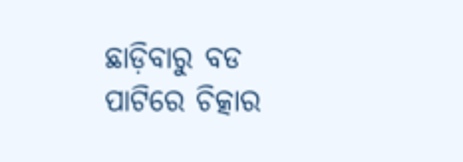ଛାଡ଼ିବାରୁ ବଡ ପାଟିରେ ଚିତ୍କାର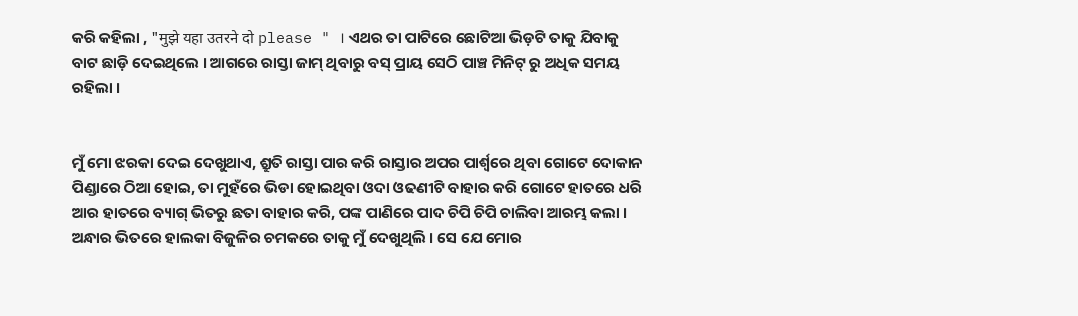କରି କହିଲା , "मुझे यहा उतरने दो please " । ଏଥର ତା ପାଟିରେ ଛୋଟିଆ ଭିଡ଼ଟି ତାକୁ ଯିବାକୁ ବାଟ ଛାଡ଼ି ଦେଇଥିଲେ । ଆଗରେ ରାସ୍ତା ଜାମ୍ ଥିବାରୁ ବସ୍ ପ୍ରାୟ ସେଠି ପାଞ୍ଚ ମିନିଟ୍ ରୁ ଅଧିକ ସମୟ ରହିଲା ।


ମୁଁ ମୋ ଝରକା ଦେଇ ଦେଖୁଥାଏ, ଶ୍ରୁତି ରାସ୍ତା ପାର କରି ରାସ୍ତାର ଅପର ପାର୍ଶ୍ୱରେ ଥିବା ଗୋଟେ ଦୋକାନ ପିଣ୍ଡାରେ ଠିଆ ହୋଇ, ତା ମୁହଁରେ ଭିଡା ହୋଇଥିବା ଓଦା ଓଢଣୀଟି ବାହାର କରି ଗୋଟେ ହାତରେ ଧରି ଆର ହାତରେ ବ୍ୟାଗ୍ ଭିତରୁ ଛତା ବାହାର କରି, ପଙ୍କ ପାଣିରେ ପାଦ ଚିପି ଚିପି ଚାଲିବା ଆରମ୍ଭ କଲା । ଅନ୍ଧାର ଭିତରେ ହାଲକା ବିଜୁଳିର ଚମକରେ ତାକୁ ମୁଁ ଦେଖୁଥିଲି । ସେ ଯେ ମୋର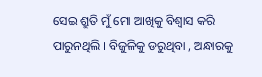ସେଇ ଶ୍ରୁତି ମୁଁ ମୋ ଆଖିକୁ ବିଶ୍ଵାସ କରି ପାରୁନଥିଲି । ବିଜୁଳିକୁ ଡରୁଥିବା , ଅନ୍ଧାରକୁ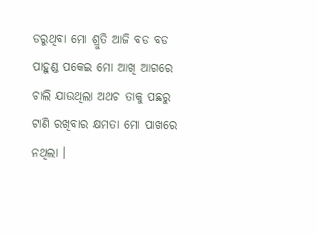ଡରୁଥିବା ମୋ ଶ୍ରୁତି ଆଜି ବଡ ବଡ ପାହୁଣ୍ଡ ପକେଇ ମୋ ଆଖି ଆଗରେ ଚାଲି ଯାଉଥିଲା ଅଥଚ ତାକୁ ପଛରୁ ଟାଣି ରଖିବାର କ୍ଷମତା ମୋ ପାଖରେ ନଥିଲା ।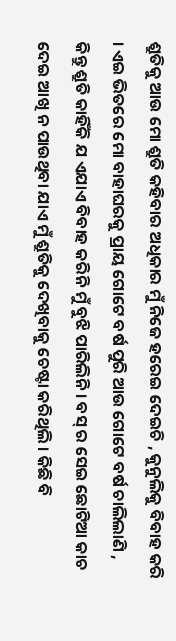ଶ୍ରୁତିକୁ ଆଉ ମୋ ଶ୍ରୁତି କହିବାର ଅଧିକାର ମୁଁ ନିଜେ ହରେଇ ଦେଇଚି , କୁନୁଲିକୁ ବିବାହ କରି । ଏଇ ଭିତରେ ମୋ ବାହାଘରକୁ ପ୍ରାୟ ଗୋଟେ ବର୍ଷ ପୁରି ଆଉ ଗୋଟେ ବର୍ଷ ଚାଲିଲାଣି , କିନ୍ତୁ ଶ୍ରୁତି କାହିଁକି ଯ ଏଯାଏ ବିବାହ କରିନି ମୁଁ ବୁଝି ପାରିଲିନି । ବସ୍ ର ସେଇ ଛୋଟିଆ କାଚ ଦେଇ ଆଖି ନ ପାଉଥିବା ଯାଏ ମୁଁ ଶ୍ରୁତିକୁ ଦେଖିବାକୁ ଚେଷ୍ଟା କରିଥିଲି । କିଛି ବି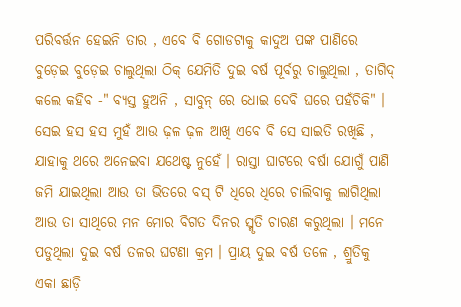ପରିବର୍ତ୍ତନ ହେଇନି ତାର , ଏବେ ବି ଗୋଡଟାକୁ କାଦୁଅ ପଙ୍କ ପାଣିରେ ବୁଡ଼େଇ ବୁଡ଼େଇ ଚାଲୁଥିଲା ଠିକ୍ ଯେମିତି ଦୁଇ ବର୍ଷ ପୂର୍ବରୁ ଚାଲୁଥିଲା , ତାଗିଦ୍ କଲେ କହିବ -" ବ୍ୟସ୍ତ ହୁଅନି , ସାବୁନ୍ ରେ ଧୋଇ ଦେବି ଘରେ ପହଁଚିକି" । ସେଇ ହସ ହସ ମୁହଁ ଆଉ ଢ଼ଳ ଢ଼ଳ ଆଖି ଏବେ ବି ସେ ସାଇତି ରଖିଛି , ଯାହାକୁ ଥରେ ଅନେଇବା ଯଥେଷ୍ଟ ନୁହେଁ । ରାସ୍ତା ଘାଟରେ ବର୍ଷା ଯୋଗୁଁ ପାଣି ଜମି ଯାଇଥିଲା ଆଉ ତା ଭିତରେ ବସ୍ ଟି ଧିରେ ଧିରେ ଚାଲିବାକୁ ଲାଗିଥିଲା ଆଉ ତା ସାଥିରେ ମନ ମୋର ବିଗତ ଦିନର ସ୍ମୃତି ଚାରଣ କରୁଥିଲା । ମନେ ପଡୁଥିଲା ଦୁଇ ବର୍ଷ ତଳର ଘଟଣା କ୍ରମ । ପ୍ରାୟ ଦୁଇ ବର୍ଷ ତଳେ , ଶ୍ରୁତିକୁ ଏକା ଛାଡ଼ି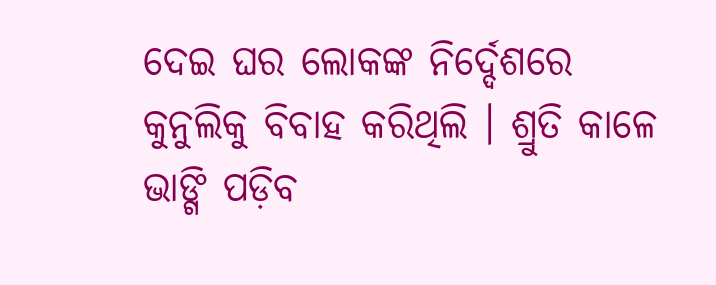ଦେଇ ଘର ଲୋକଙ୍କ ନିର୍ଦ୍ଦେଶରେ କୁନୁଲିକୁ ବିବାହ କରିଥିଲି । ଶ୍ରୁତି କାଳେ ଭାଙ୍ଗି ପଡ଼ିବ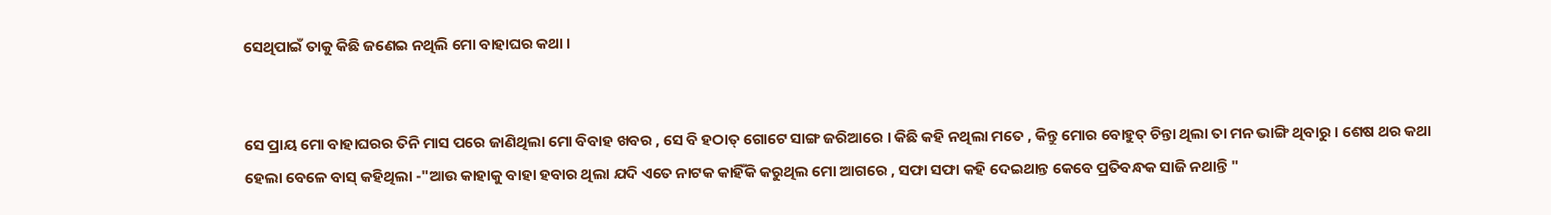ସେଥିପାଇଁ ତାକୁ କିଛି ଜଣେଇ ନଥିଲି ମୋ ବାହାଘର କଥା ।


ସେ ପ୍ରାୟ ମୋ ବାହାଘରର ତିନି ମାସ ପରେ ଜାଣିଥିଲା ମୋ ବିବାହ ଖବର , ସେ ବି ହଠାତ୍ ଗୋଟେ ସାଙ୍ଗ ଜରିଆରେ । କିଛି କହି ନଥିଲା ମତେ , କିନ୍ତୁ ମୋର ବୋହୁତ୍ ଚିନ୍ତା ଥିଲା ତା ମନ ଭାଙ୍ଗି ଥିବାରୁ । ଶେଷ ଥର କଥା ହେଲା ବେଳେ ବାସ୍ କହିଥିଲା -"ଆଉ କାହାକୁ ବାହା ହବାର ଥିଲା ଯଦି ଏତେ ନାଟକ କାହିଁକି କରୁଥିଲ ମୋ ଆଗରେ , ସଫା ସଫା କହି ଦେଇଥାନ୍ତ କେବେ ପ୍ରତିବନ୍ଧକ ସାଜି ନଥାନ୍ତି "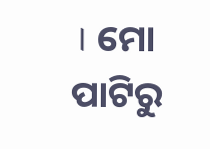। ମୋ ପାଟିରୁ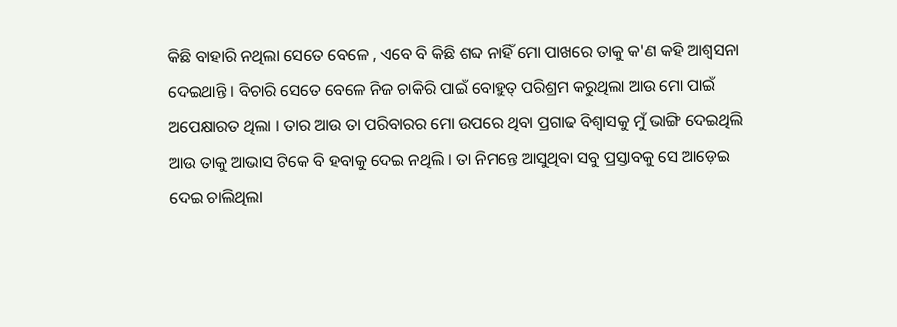କିଛି ବାହାରି ନଥିଲା ସେତେ ବେଳେ , ଏବେ ବି କିଛି ଶବ୍ଦ ନାହିଁ ମୋ ପାଖରେ ତାକୁ କ'ଣ କହି ଆଶ୍ୱସନା ଦେଇଥାନ୍ତି । ବିଚାରି ସେତେ ବେଳେ ନିଜ ଚାକିରି ପାଇଁ ବୋହୁତ୍ ପରିଶ୍ରମ କରୁଥିଲା ଆଉ ମୋ ପାଇଁ ଅପେକ୍ଷାରତ ଥିଲା । ତାର ଆଉ ତା ପରିବାରର ମୋ ଉପରେ ଥିବା ପ୍ରଗାଢ ବିଶ୍ଵାସକୁ ମୁଁ ଭାଙ୍ଗି ଦେଇଥିଲି ଆଉ ତାକୁ ଆଭାସ ଟିକେ ବି ହବାକୁ ଦେଇ ନଥିଲି । ତା ନିମନ୍ତେ ଆସୁଥିବା ସବୁ ପ୍ରସ୍ତାବକୁ ସେ ଆଡ଼େଇ ଦେଇ ଚାଲିଥିଲା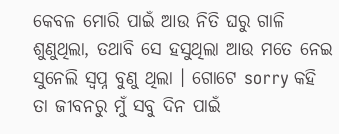କେବଳ ମୋରି ପାଇଁ ଆଉ ନିତି ଘରୁ ଗାଳି ଶୁଣୁଥିଲା, ତଥାବି ସେ ହସୁଥିଲା ଆଉ ମତେ ନେଇ ସୁନେଲି ସ୍ଵପ୍ନ ବୁଣୁ ଥିଲା । ଗୋଟେ sorry କହି ତା ଜୀବନରୁ ମୁଁ ସବୁ ଦିନ ପାଇଁ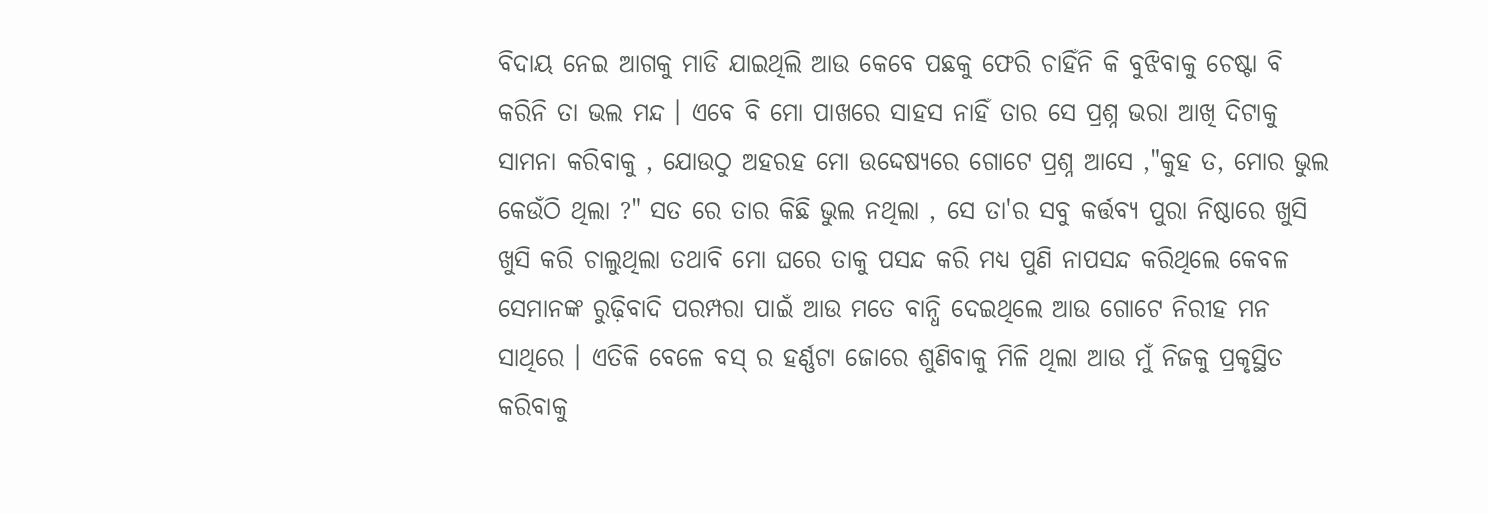ବିଦାୟ ନେଇ ଆଗକୁ ମାଡି ଯାଇଥିଲି ଆଉ କେବେ ପଛକୁ ଫେରି ଚାହିଁନି କି ବୁଝିବାକୁ ଚେଷ୍ଟା ବି କରିନି ତା ଭଲ ମନ୍ଦ । ଏବେ ବି ମୋ ପାଖରେ ସାହସ ନାହିଁ ତାର ସେ ପ୍ରଶ୍ନ ଭରା ଆଖି ଦିଟାକୁ ସାମନା କରିବାକୁ , ଯୋଉଠୁ ଅହରହ ମୋ ଉଦ୍ଦେଷ୍ୟରେ ଗୋଟେ ପ୍ରଶ୍ନ ଆସେ ,"କୁହ ତ, ମୋର ଭୁଲ କେଉଁଠି ଥିଲା ?" ସତ ରେ ତାର କିଛି ଭୁଲ ନଥିଲା , ସେ ତା'ର ସବୁ କର୍ତ୍ତବ୍ୟ ପୁରା ନିଷ୍ଠାରେ ଖୁସି ଖୁସି କରି ଚାଲୁଥିଲା ତଥାବି ମୋ ଘରେ ତାକୁ ପସନ୍ଦ କରି ମଧ୍ୟ ପୁଣି ନାପସନ୍ଦ କରିଥିଲେ କେବଳ ସେମାନଙ୍କ ରୁଢ଼ିବାଦି ପରମ୍ପରା ପାଇଁ ଆଉ ମତେ ବାନ୍ଧି ଦେଇଥିଲେ ଆଉ ଗୋଟେ ନିରୀହ ମନ ସାଥିରେ । ଏତିକି ବେଳେ ବସ୍ ର ହର୍ଣ୍ଣଟା ଜୋରେ ଶୁଣିବାକୁ ମିଳି ଥିଲା ଆଉ ମୁଁ ନିଜକୁ ପ୍ରକୃସ୍ଥିତ କରିବାକୁ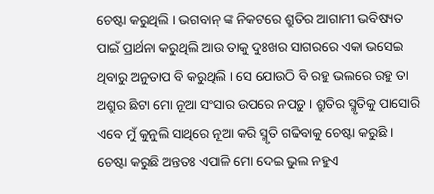ଚେଷ୍ଟା କରୁଥିଲି । ଭଗବାନ୍ ଙ୍କ ନିକଟରେ ଶ୍ରୁତିର ଆଗାମୀ ଭବିଷ୍ୟତ ପାଇଁ ପ୍ରାର୍ଥନା କରୁଥିଲି ଆଉ ତାକୁ ଦୁଃଖର ସାଗରରେ ଏକା ଭସେଇ ଥିବାରୁ ଅନୁତାପ ବି କରୁଥିଲି । ସେ ଯୋଉଠି ବି ରହୁ ଭଲରେ ରହୁ ତା ଅଶ୍ରୁର ଛିଟା ମୋ ନୂଆ ସଂସାର ଉପରେ ନପଡ଼ୁ । ଶ୍ରୁତିର ସ୍ମୃତିକୁ ପାସୋରି ଏବେ ମୁଁ କୁନୁଲି ସାଥିରେ ନୂଆ କରି ସ୍ମୃତି ଗଢିବାକୁ ଚେଷ୍ଟା କରୁଛି । ଚେଷ୍ଟା କରୁଛି ଅନ୍ତତଃ ଏପାଳି ମୋ ଦେଇ ଭୁଲ ନହୁଏ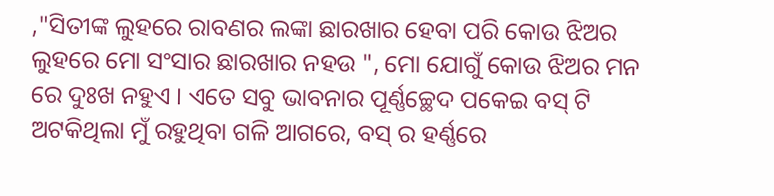,"ସିତୀଙ୍କ ଲୁହରେ ରାବଣର ଲଙ୍କା ଛାରଖାର ହେବା ପରି କୋଉ ଝିଅର ଲୁହରେ ମୋ ସଂସାର ଛାରଖାର ନହଉ ", ମୋ ଯୋଗୁଁ କୋଉ ଝିଅର ମନ ରେ ଦୁଃଖ ନହୁଏ । ଏତେ ସବୁ ଭାବନାର ପୂର୍ଣ୍ଣଚ୍ଛେଦ ପକେଇ ବସ୍ ଟି ଅଟକିଥିଲା ମୁଁ ରହୁଥିବା ଗଳି ଆଗରେ, ବସ୍ ର ହର୍ଣ୍ଣରେ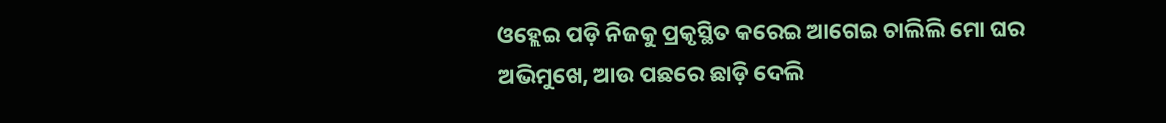ଓହ୍ଲେଇ ପଡ଼ି ନିଜକୁ ପ୍ରକୃସ୍ଥିତ କରେଇ ଆଗେଇ ଚାଲିଲି ମୋ ଘର ଅଭିମୁଖେ, ଆଉ ପଛରେ ଛାଡ଼ି ଦେଲି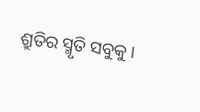ଶ୍ରୁତିର ସ୍ମୃତି ସବୁକୁ ।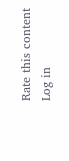Rate this content
Log in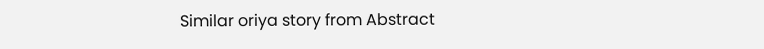Similar oriya story from Abstract